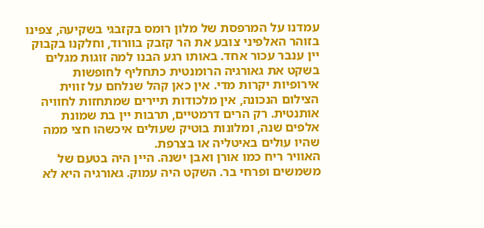עמדנו על המרפסת של מלון רומס בקזבגי בשקיעה, צפינו בזוהר האלפיני צובע את הר קזבק בוורוד, וחלקנו בקבוק יין ענבר עכור אחד. באותו רגע הבנו למה זוגות מגלים בשקט את גאורגיה הרומנטית כתחליף לחופשות אירופיות יקרות מדי. אין כאן קהל שנלחם על זווית הצילום הנכונה, אין מלכודות תיירים שמתחזות לחוויה אותנטית. רק הרים דרמטיים, תרבות יין בת שמונת אלפים שנה, ומלונות בוטיק שעולים איכשהו חצי ממה שהיו עולים באיטליה או בצרפת.
האוויר ריח כמו אורן ואבן ישנה. היין היה בטעם של משמשים ופרחי בר. השקט היה עמוק. גאורגיה היא לא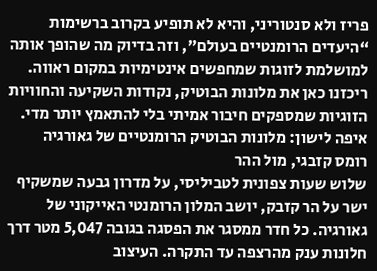פריז ולא סנטוריני, והיא לא תופיע בקרוב ברשימות “היעדים הרומנטיים בעולם”, וזה בדיוק מה שהופך אותה למושלמת לזוגות שמחפשים אינטימיות במקום ראווה. ריכזנו כאן את מלונות הבוטיק, נקודות השקיעה והחוויות הזוגיות שמספקים חיבור אמיתי בלי להתאמץ יותר מדי.
איפה לישון: מלונות הבוטיק הרומנטיים של גאורגיה
רומס קזבגי, מול ההר
שלוש שעות צפונית לטביליסי, על מדרון גבעה שמשקיף ישר על הר קזבק, יושב המלון הרומנטי האייקוני של גאורגיה. כל חדר ממסגר את הפסגה בגובה 5,047 מטר דרך חלונות ענק מהרצפה עד התקרה. העיצוב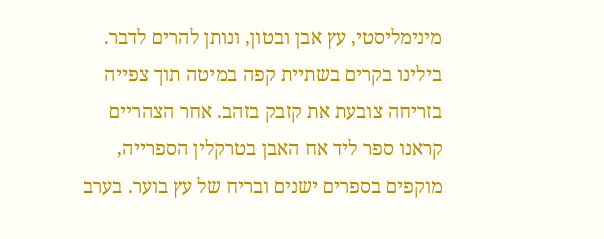מינימליסטי, עץ אבן ובטון, ונותן להרים לדבר.
בילינו בקרים בשתיית קפה במיטה תוך צפייה בזריחה צובעת את קזבק בזהב. אחר הצהריים קראנו ספר ליד אח האבן בטרקלין הספרייה, מוקפים בספרים ישנים ובריח של עץ בוער. בערב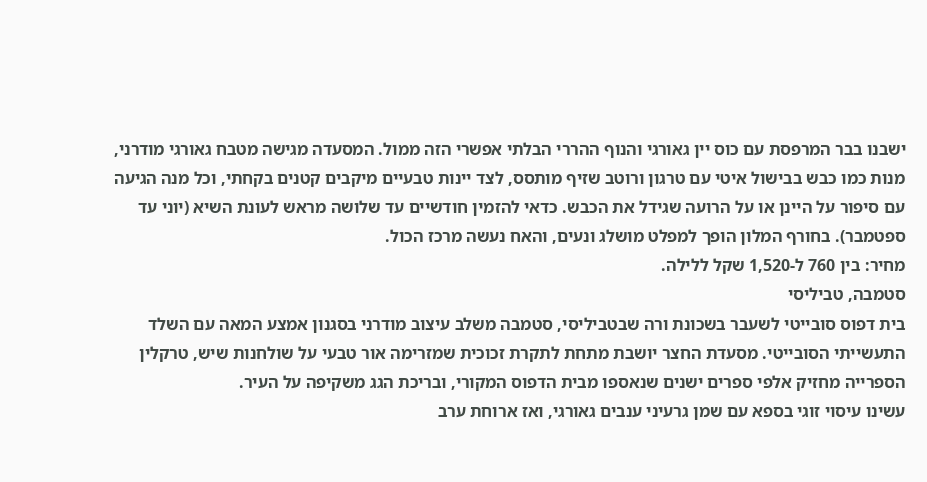ישבנו בבר המרפסת עם כוס יין גאורגי והנוף ההררי הבלתי אפשרי הזה ממול. המסעדה מגישה מטבח גאורגי מודרני, מנות כמו כבש בבישול איטי עם טרגון ורוטב שזיף מותסס, לצד יינות טבעיים מיקבים קטנים בקחתי, וכל מנה הגיעה עם סיפור על היינן או על הרועה שגידל את הכבש. כדאי להזמין חודשיים עד שלושה מראש לעונת השיא (יוני עד ספטמבר). בחורף המלון הופך למפלט מושלג ונעים, והאח נעשה מרכז הכול.
מחיר: בין 760 ל-1,520 שקל ללילה.
סטמבה, טביליסי
בית דפוס סובייטי לשעבר בשכונת ורה שבטביליסי, סטמבה משלב עיצוב מודרני בסגנון אמצע המאה עם השלד התעשייתי הסובייטי. מסעדת החצר יושבת מתחת לתקרת זכוכית שמזרימה אור טבעי על שולחנות שיש, טרקלין הספרייה מחזיק אלפי ספרים ישנים שנאספו מבית הדפוס המקורי, ובריכת הגג משקיפה על העיר.
עשינו עיסוי זוגי בספא עם שמן גרעיני ענבים גאורגי, ואז ארוחת ערב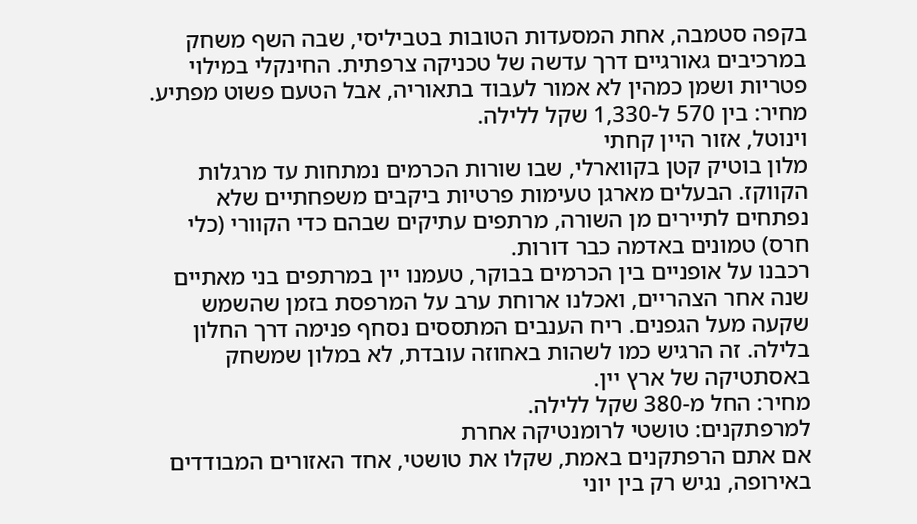בקפה סטמבה, אחת המסעדות הטובות בטביליסי, שבה השף משחק במרכיבים גאורגיים דרך עדשה של טכניקה צרפתית. החינקלי במילוי פטריות ושמן כמהין לא אמור לעבוד בתאוריה, אבל הטעם פשוט מפתיע.
מחיר: בין 570 ל-1,330 שקל ללילה.
וינוטל, אזור היין קחתי
מלון בוטיק קטן בקווארלי, שבו שורות הכרמים נמתחות עד מרגלות הקווקז. הבעלים מארגן טעימות פרטיות ביקבים משפחתיים שלא נפתחים לתיירים מן השורה, מרתפים עתיקים שבהם כדי הקוורי (כלי חרס) טמונים באדמה כבר דורות.
רכבנו על אופניים בין הכרמים בבוקר, טעמנו יין במרתפים בני מאתיים שנה אחר הצהריים, ואכלנו ארוחת ערב על המרפסת בזמן שהשמש שקעה מעל הגפנים. ריח הענבים המתססים נסחף פנימה דרך החלון בלילה. זה הרגיש כמו לשהות באחוזה עובדת, לא במלון שמשחק באסתטיקה של ארץ יין.
מחיר: החל מ-380 שקל ללילה.
למרפתקנים: טושטי לרומנטיקה אחרת
אם אתם הרפתקנים באמת, שקלו את טושטי, אחד האזורים המבודדים באירופה, נגיש רק בין יוני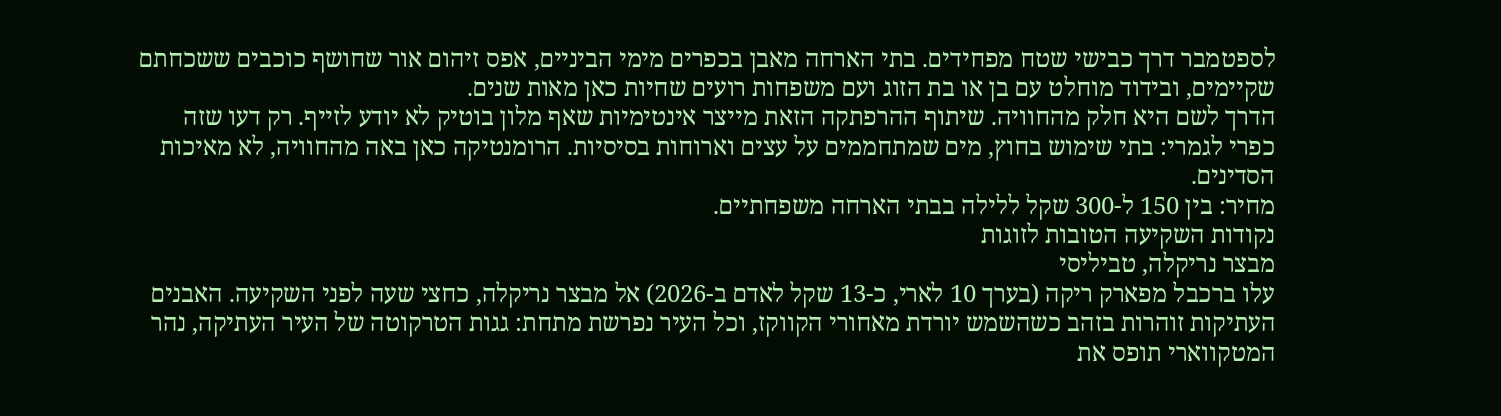לספטמבר דרך כבישי שטח מפחידים. בתי הארחה מאבן בכפרים מימי הביניים, אפס זיהום אור שחושף כוכבים ששכחתם שקיימים, ובידוד מוחלט עם בן או בת הזוג ועם משפחות רועים שחיות כאן מאות שנים.
הדרך לשם היא חלק מהחוויה. שיתוף ההרפתקה הזאת מייצר אינטימיות שאף מלון בוטיק לא יודע לזייף. רק דעו שזה כפרי לגמרי: בתי שימוש בחוץ, מים שמתחממים על עצים וארוחות בסיסיות. הרומנטיקה כאן באה מהחוויה, לא מאיכות הסדינים.
מחיר: בין 150 ל-300 שקל ללילה בבתי הארחה משפחתיים.
נקודות השקיעה הטובות לזוגות
מבצר נריקלה, טביליסי
עלו ברכבל מפארק ריקה (בערך 10 לארי, כ-13 שקל לאדם ב-2026) אל מבצר נריקלה, כחצי שעה לפני השקיעה. האבנים העתיקות זוהרות בזהב כשהשמש יורדת מאחורי הקווקז, וכל העיר נפרשת מתחת: גגות הטרקוטה של העיר העתיקה, נהר המטקווארי תופס את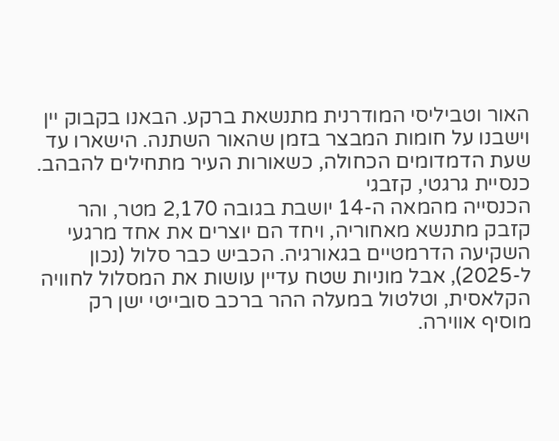האור וטביליסי המודרנית מתנשאת ברקע. הבאנו בקבוק יין וישבנו על חומות המבצר בזמן שהאור השתנה. הישארו עד שעת הדמדומים הכחולה, כשאורות העיר מתחילים להבהב.
כנסיית גרגטי, קזבגי
הכנסייה מהמאה ה-14 יושבת בגובה 2,170 מטר, והר קזבק מתנשא מאחוריה, ויחד הם יוצרים את אחד מרגעי השקיעה הדרמטיים בגאורגיה. הכביש כבר סלול (נכון ל-2025), אבל מוניות שטח עדיין עושות את המסלול לחוויה הקלאסית, וטלטול במעלה ההר ברכב סובייטי ישן רק מוסיף אווירה.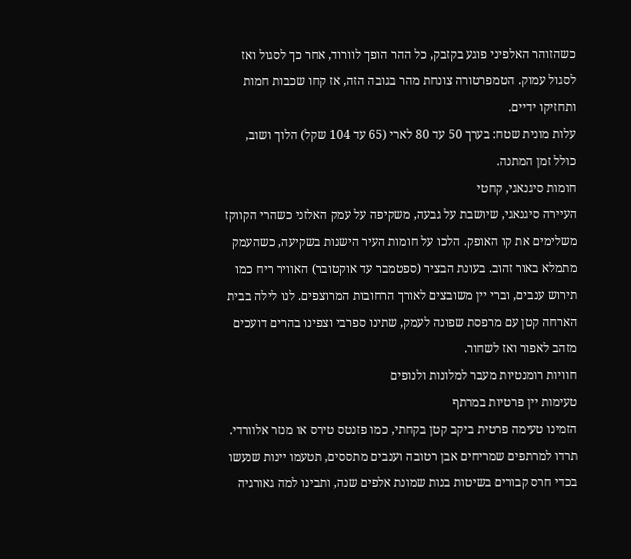כשהזוהר האלפיני פוגע בקזבק, כל ההר הופך לוורוד, אחר כך לסגול ואז לסגול עמוק. הטמפרטורה צונחת מהר בגובה הזה, אז קחו שכבות חמות ותחזיקו ידיים.
עלות מונית שטח: בערך 50 עד 80 לארי (65 עד 104 שקל) הלוך ושוב, כולל זמן המתנה.
חומות סיגנאגי, קחטי
העיירה סיגנאגי, שיושבת על גבעה, משקיפה על עמק האלזני כשהרי הקווקז משלימים את קו האופק. הלכו על חומות העיר הישנות בשקיעה, כשהעמק מתמלא באור זהוב. בעונת הבציר (ספטמבר עד אוקטובר) האוויר ריח כמו תירוש ענבים, וברי יין משובצים לאורך הרחובות המרוצפים. לנו לילה בבית הארחה קטן עם מרפסת שפונה לעמק, שתינו ספרבי וצפינו בהרים דועכים מזהב לאפור ואז לשחור.
חוויות רומנטיות מעבר למלונות ולנופים
טעימות יין פרטיות במרתף
הזמינו טעימה פרטית ביקב קטן בקחתי, כמו פזנטס טירס או מנזר אלוורדי. תרדו למרתפים שמריחים אבן רטובה וענבים מתססים, תטעמו יינות שנעשו בכדי חרס קבורים בשיטות בנות שמונת אלפים שנה, ותבינו למה גאורגיה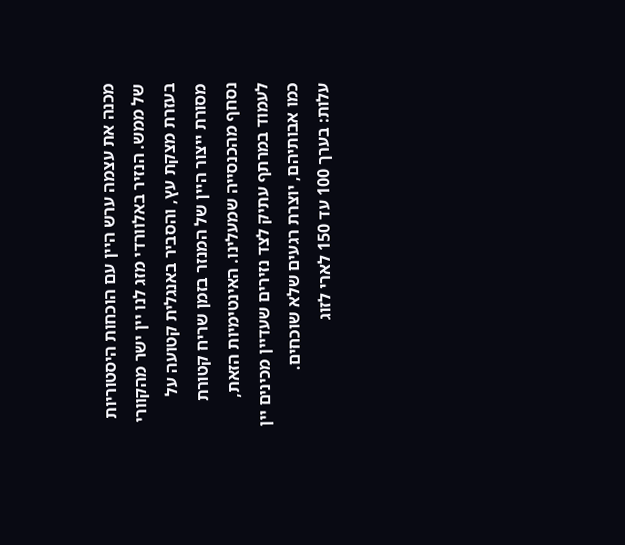מכנה את עצמה ערש היין עם הוכחות היסטוריות של ממש. הנזיר באלוורדי מזג לנו יין ישר מהקוורי בעזרת מצקת עץ, והסביר באנגלית קטועה על מסורת ייצור היין של המנזר בזמן שריח קטורת נסחף מהכנסייה שמעלינו. האינטימיות הזאת, לעמוד במרתף עתיק לצד נזירים שעדיין מכינים יין כמו אבותיהם, יוצרת רגעים שלא שוכחים.
עלות: בערך 100 עד 150 לארי לזוג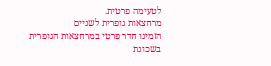לטעימה פרטית.
מרחצאות גופרית לשניים
הזמינו חדר פרטי במרחצאות הגופרית בשכונת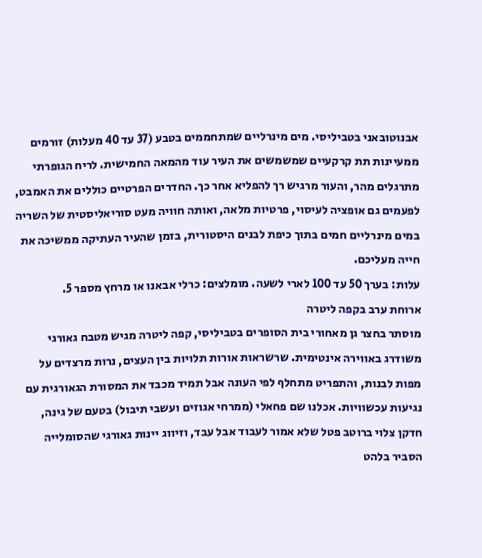אבנוטובאני בטביליסי. מים מינרליים שמתחממים בטבע (37 עד 40 מעלות) זורמים ממעיינות תת קרקעיים שמשמשים את העיר עוד מהמאה החמישית. לריח הגופרתי מתרגלים מהר, והעור מרגיש רך להפליא אחר כך. החדרים הפרטיים כוללים את האמבט, לפעמים גם אופציה לעיסוי, פרטיות מלאה, ואותה חוויה מעט סוריאליסטית של השריה במים מינרליים חמים בתוך כיפת לבנים היסטורית, בזמן שהעיר העתיקה ממשיכה את חייה מעליכם.
עלות: בערך 50 עד 100 לארי לשעה. מומלצים: כרלי אבאנו או מרחץ מספר 5.
ארוחת ערב בקפה ליטרה
מוסתר בחצר גן מאחורי בית הסופרים בטביליסי, קפה ליטרה מגיש מטבח גאורגי משודרג באווירה אינטימית. שרשראות אורות תלויות בין העצים, נרות מרצדים על מפות לבנות, והתפריט מתחלף לפי העונה אבל תמיד מכבד את המסורת הגאורגית עם נגיעות עכשוויות. אכלנו שם פחאלי (ממרחי אגוזים ועשבי תיבול) בטעם של גינה, חדקן צלוי ברוטב פטל שלא אמור לעבוד אבל עבד, וזיווג יינות גאורגי שהסומלייה הסביר בלהט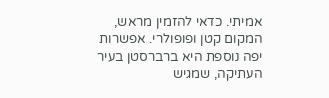אמיתי. כדאי להזמין מראש, המקום קטן ופופולרי. אפשרות יפה נוספת היא ברברסטן בעיר העתיקה, שמגיש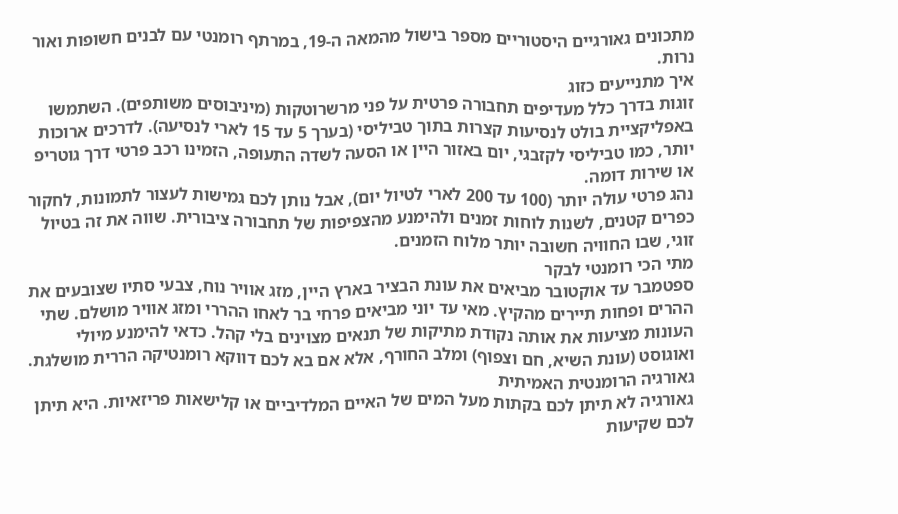מתכונים גאורגיים היסטוריים מספר בישול מהמאה ה-19, במרתף רומנטי עם לבנים חשופות ואור נרות.
איך מתנייעים כזוג
זוגות בדרך כלל מעדיפים תחבורה פרטית על פני מרשרוטקות (מיניבוסים משותפים). השתמשו באפליקציית בולט לנסיעות קצרות בתוך טביליסי (בערך 5 עד 15 לארי לנסיעה). לדרכים ארוכות יותר, כמו טביליסי לקזבגי, יום באזור היין או הסעה לשדה התעופה, הזמינו רכב פרטי דרך גוטריפ או שירות דומה.
נהג פרטי עולה יותר (100 עד 200 לארי לטיול יום), אבל נותן לכם גמישות לעצור לתמונות, לחקור כפרים קטנים, לשנות לוחות זמנים ולהימנע מהצפיפות של תחבורה ציבורית. שווה את זה בטיול זוגי, שבו החוויה חשובה יותר מלוח הזמנים.
מתי הכי רומנטי לבקר
ספטמבר עד אוקטובר מביאים את עונת הבציר בארץ היין, מזג אוויר נוח, צבעי סתיו שצובעים את ההרים ופחות תיירים מהקיץ. מאי עד יוני מביאים פרחי בר לאחו ההררי ומזג אוויר מושלם. שתי העונות מציעות את אותה נקודת מתיקות של תנאים מצוינים בלי קהל. כדאי להימנע מיולי ואוגוסט (עונת השיא, חם וצפוף) ומלב החורף, אלא אם בא לכם דווקא רומנטיקה הררית מושלגת.
גאורגיה הרומנטית האמיתית
גאורגיה לא תיתן לכם בקתות מעל המים של האיים המלדיביים או קלישאות פריזאיות. היא תיתן לכם שקיעות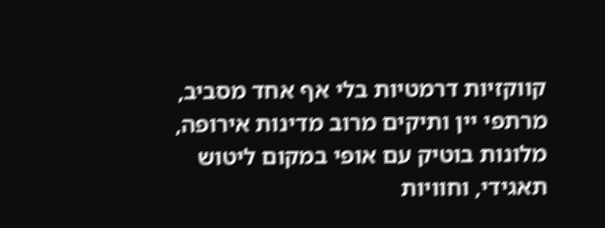קווקזיות דרמטיות בלי אף אחד מסביב, מרתפי יין ותיקים מרוב מדינות אירופה, מלונות בוטיק עם אופי במקום ליטוש תאגידי, וחוויות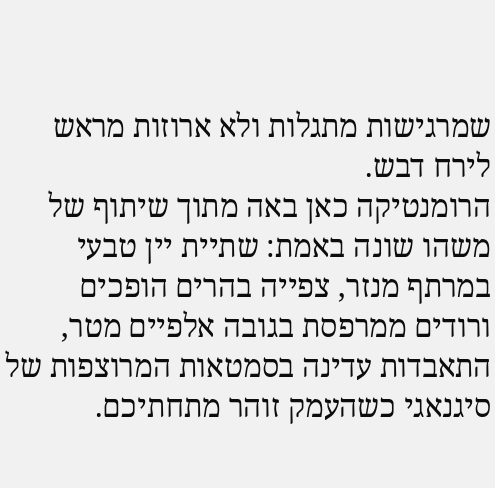שמרגישות מתגלות ולא ארוזות מראש לירח דבש.
הרומנטיקה כאן באה מתוך שיתוף של משהו שונה באמת: שתיית יין טבעי במרתף מנזר, צפייה בהרים הופכים ורודים ממרפסת בגובה אלפיים מטר, התאבדות עדינה בסמטאות המרוצפות של סיגנאגי כשהעמק זוהר מתחתיכם.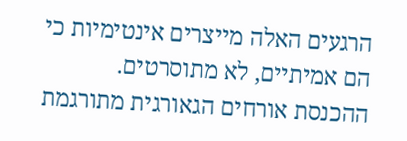הרגעים האלה מייצרים אינטימיות כי הם אמיתיים, לא מתוסרטים. ההכנסת אורחים הגאורגית מתורגמת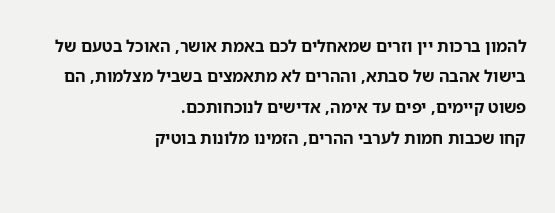להמון ברכות יין וזרים שמאחלים לכם באמת אושר, האוכל בטעם של בישול אהבה של סבתא, וההרים לא מתאמצים בשביל מצלמות, הם פשוט קיימים, יפים עד אימה, אדישים לנוכחותכם.
קחו שכבות חמות לערבי ההרים, הזמינו מלונות בוטיק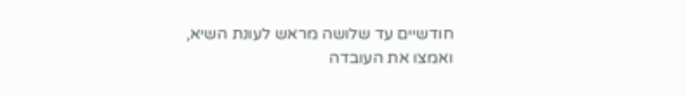חודשיים עד שלושה מראש לעונת השיא, ואמצו את העובדה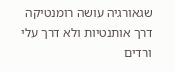שגאורגיה עושה רומנטיקה דרך אותנטיות ולא דרך עלי ורדים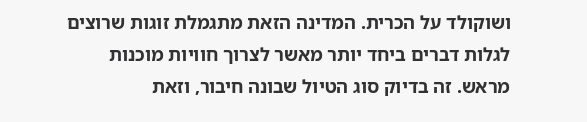ושוקולד על הכרית. המדינה הזאת מתגמלת זוגות שרוצים לגלות דברים ביחד יותר מאשר לצרוך חוויות מוכנות מראש. זה בדיוק סוג הטיול שבונה חיבור, וזאת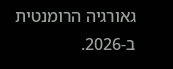גאורגיה הרומנטית ב-2026.